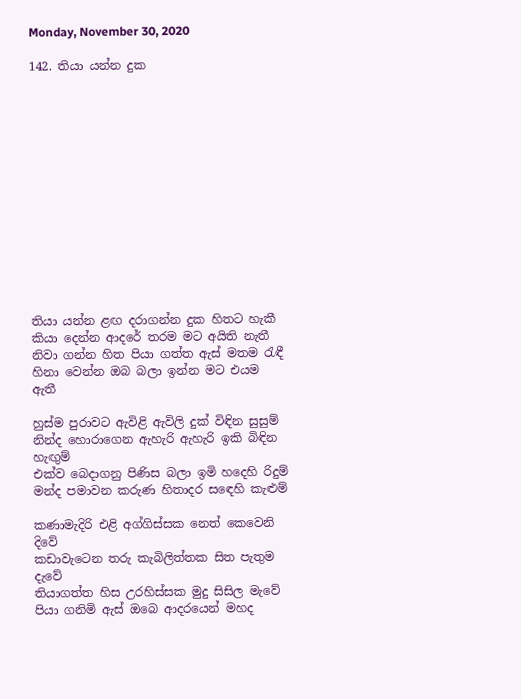Monday, November 30, 2020

142. තියා යන්න දුක














තියා යන්න ළඟ දරාගන්න දුක හිතට හැකී
කියා දෙන්න ආදරේ තරම මට අයිති නැතී
නිවා ගන්න හිත පියා ගත්ත ඇස් මතම රැඳී
හිනා වෙන්න ඔබ බලා ඉන්න මට එයම ඇතී

හුස්ම පුරාවට ඇවිළි ඇවිලි දුක් විඳින සුසුම්
නින්ද හොරාගෙන ඇහැරි ඇහැරි ඉකි බිඳින හැඟුම්
එක්ව බෙදාගනු පිණිස බලා ඉමි හදෙහි රිදුම්
මන්ද පමාවන කරුණ හිතාදර සඳෙහි කැළුම්

කණාමැදිරි එළි අග්ගිස්සක නෙත් කෙවෙනි දිවේ
කඩාවැටෙන තරු කැබිලිත්තක සිත පැතුම දැවේ
තියාගත්ත හිස උරහිස්සක මුදු සිසිල මැවේ
පියා ගනිමි ඇස් ඔබෙ ආදරයෙන් මහද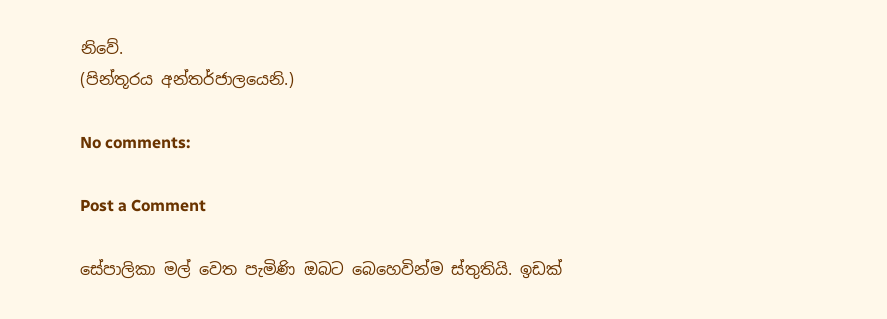නිවේ.
(පින්තූරය අන්තර්ජාලයෙනි.)

No comments:

Post a Comment

සේපාලිකා මල් වෙත පැමිණි ඔබට බෙහෙවින්ම ස්තුතියි. ඉඩක්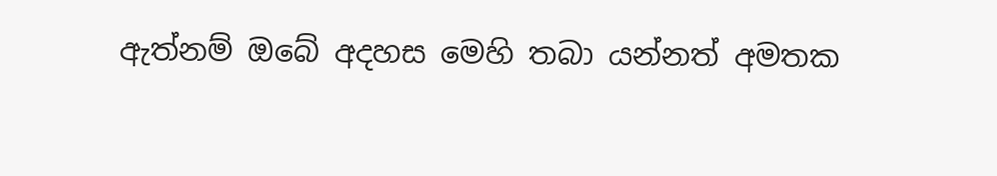ඇත්නම් ඔබේ අදහස මෙහි තබා යන්නත් අමතක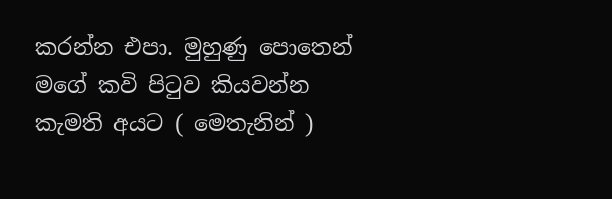කරන්න එපා. මුහුණු පොතෙන් මගේ කවි පිටුව කියවන්න කැමති අයට ( මෙතැනින් )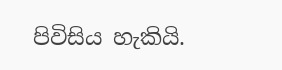පිවිසිය හැකියි.